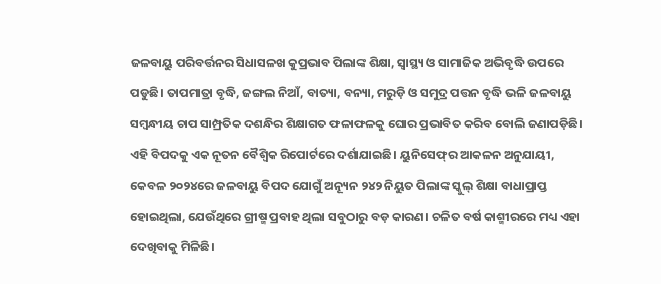ଜଳବାୟୁ ପରିବର୍ତ୍ତନର ସିଧାସଳଖ କୁପ୍ରଭାବ ପିଲାଙ୍କ ଶିକ୍ଷା, ସ୍ୱାସ୍ଥ୍ୟ ଓ ସାମାଜିକ ଅଭିବୃଦ୍ଧି ଉପରେ ପଡୁଛି। ତାପମାତ୍ରା ବୃଦ୍ଧି, ଜଙ୍ଗଲ ନିଆଁ, ବାତ୍ୟା, ବନ୍ୟା, ମରୁଡ଼ି ଓ ସମୁଦ୍ର ପତ୍ତନ ବୃଦ୍ଧି ଭଳି ଜଳବାୟୁ ସମ୍ବନ୍ଧୀୟ ଚାପ ସାମ୍ପ୍ରତିକ ଦଶନ୍ଧିର ଶିକ୍ଷାଗତ ଫଳାଫଳକୁ ଘୋର ପ୍ରଭାବିତ କରିବ ବୋଲି ଜଣାପଡ଼ିଛି। ଏହି ବିପଦକୁ ଏକ ନୂତନ ବୈଶ୍ୱିକ ରିପୋର୍ଟରେ ଦର୍ଶାଯାଇଛି। ୟୁନିସେଫ୍‌ର ଆକଳନ ଅନୁଯାୟୀ, କେବଳ ୨୦୨୪ରେ ଜଳବାୟୁ ବିପଦ ଯୋଗୁଁ ଅନ୍ୟୂନ ୨୪୨ ନିୟୁତ ପିଲାଙ୍କ ସ୍କୁଲ୍ ଶିକ୍ଷା ବାଧାପ୍ରାପ୍ତ ହୋଇଥିଲା, ଯେଉଁଥିରେ ଗ୍ରୀଷ୍ମ ପ୍ରବାହ ଥିଲା ସବୁଠାରୁ ବଡ଼ କାରଣ। ଚଳିତ ବର୍ଷ କାଶ୍ମୀରରେ ମଧ୍ୟ ଏହା ଦେଖିବାକୁ ମିଳିଛି।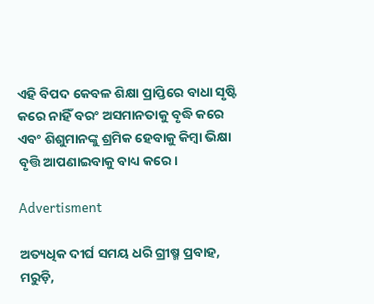ଏହି ବିପଦ କେବଳ ଶିକ୍ଷା ପ୍ରାପ୍ତିରେ ବାଧା ସୃଷ୍ଟି କରେ ନାହିଁ ବରଂ ଅସମାନତାକୁ ବୃଦ୍ଧି କରେ ଏବଂ ଶିଶୁମାନଙ୍କୁ ଶ୍ରମିକ ହେବାକୁ କିମ୍ବା ଭିକ୍ଷା ବୃତ୍ତି ଆପଣାଇବାକୁ ବାଧ୍ୟ କରେ।

Advertisment

ଅତ୍ୟଧିକ ଦୀର୍ଘ ସମୟ ଧରି ଗ୍ରୀଷ୍ମ ପ୍ରବାହ, ମରୁଡ଼ି,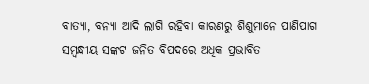ବାତ୍ୟା, ବନ୍ୟା ଆଦି ଲାଗି ରହିବା କାରଣରୁ ଶିଶୁମାନେ ପାଣିପାଗ ସମ୍ବନ୍ଧୀୟ ସଙ୍କଟ ଜନିତ ବିପଦରେ ଅଧିକ ପ୍ରଭାବିତ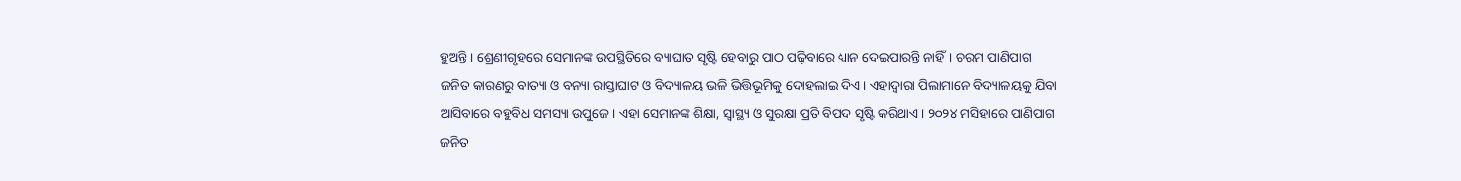ହୁଅନ୍ତି। ଶ୍ରେଣୀଗୃହରେ ସେମାନଙ୍କ ଉପସ୍ଥିତିରେ ବ୍ୟାଘାତ ସୃଷ୍ଟି ହେବାରୁ ପାଠ ପଢ଼ିବାରେ ଧ୍ୟାନ ଦେଇପାରନ୍ତି ନାହିଁ। ଚରମ ପାଣିପାଗ ଜନିତ କାରଣରୁ ବାତ୍ୟା ଓ ବନ୍ୟା ରାସ୍ତାଘାଟ ଓ ବିଦ୍ୟାଳୟ ଭଳି ଭିତ୍ତିଭୂମିକୁ ଦୋହଲାଇ ଦିଏ। ଏହାଦ୍ୱାରା ପିଲାମାନେ ବିଦ୍ୟାଳୟକୁ ଯିବା ଆସିବାରେ ବହୁବିଧ ସମସ୍ୟା ଉପୁଜେ। ଏହା ସେମାନଙ୍କ ଶିକ୍ଷା, ସ୍ୱାସ୍ଥ୍ୟ ଓ ସୁରକ୍ଷା ପ୍ରତି ବିପଦ ସୃଷ୍ଟି କରିଥାଏ। ୨୦୨୪ ମସିହାରେ ପାଣିପାଗ ଜନିତ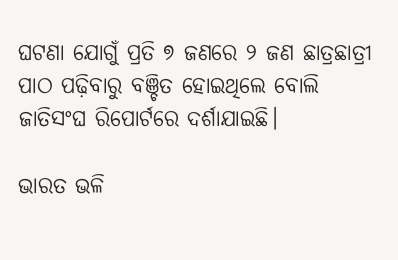ଘଟଣା ଯୋଗୁଁ ପ୍ରତି ୭ ଜଣରେ ୨ ଜଣ ଛାତ୍ରଛାତ୍ରୀ ପାଠ ପଢ଼ିବାରୁ ବଞ୍ଚିତ ହୋଇଥିଲେ ବୋଲି ଜାତିସଂଘ ରିପୋର୍ଟରେ ଦର୍ଶାଯାଇଛି।

ଭାରତ ଭଳି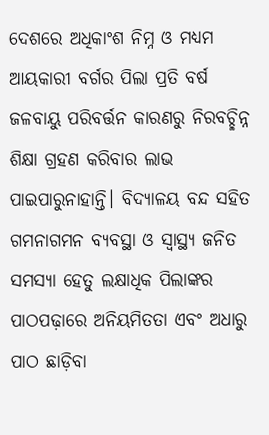ଦେଶରେ ଅଧିକାଂଶ ନିମ୍ନ ଓ ମଧ୍ୟମ ଆୟକାରୀ ବର୍ଗର ପିଲା ପ୍ରତି ବର୍ଷ ଜଳବାୟୁ ପରିବର୍ତ୍ତନ କାରଣରୁ ନିରବଚ୍ଛିନ୍ନ ଶିକ୍ଷା ଗ୍ରହଣ କରିବାର ଲାଭ ପାଇପାରୁନାହାନ୍ତି। ବିଦ୍ୟାଳୟ ବନ୍ଦ ସହିତ ଗମନାଗମନ ବ୍ୟବସ୍ଥା ଓ ସ୍ୱାସ୍ଥ୍ୟ ଜନିତ ସମସ୍ୟା ହେତୁ ଲକ୍ଷାଧିକ ପିଲାଙ୍କର ପାଠପଢ଼ାରେ ଅନିୟମିତତା ଏବଂ ଅଧାରୁ ପାଠ ଛାଡ଼ିବା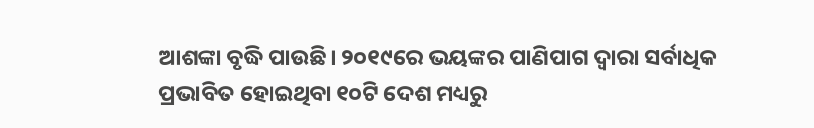ଆଶଙ୍କା ବୃଦ୍ଧି ପାଉଛି। ୨୦୧୯ରେ ଭୟଙ୍କର ପାଣିପାଗ ଦ୍ୱାରା ସର୍ବାଧିକ ପ୍ରଭାବିତ ହୋଇଥିବା ୧୦ଟି ଦେଶ ମଧ୍ୟରୁ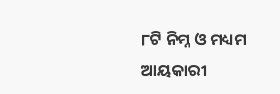୮ଟି ନିମ୍ନ ଓ ମଧ୍ୟମ ଆୟକାରୀ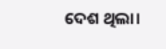ଦେଶ ଥିଲା।